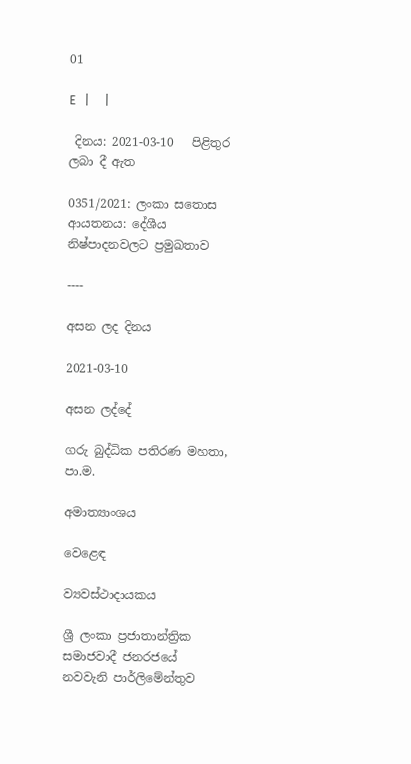01

E   |     |

 දිනය: 2021-03-10   පිළිතුර ලබා දී ඇත

0351/2021: ලංකා සතොස ආයතනය: දේශීය නිෂ්පාදනවලට ප්‍රමුඛතාව

----

අසන ලද දිනය

2021-03-10

අසන ලද්දේ

ගරු බුද්ධික පතිරණ මහතා, පා.ම.

අමාත්‍යාංශය

වෙළෙඳ

ව්‍යවස්ථාදායකය

ශ්‍රී ලංකා ප්‍රජාතාන්ත්‍රික සමාජවාදී ජනරජයේ නවවැනි පාර්ලිමේන්තුව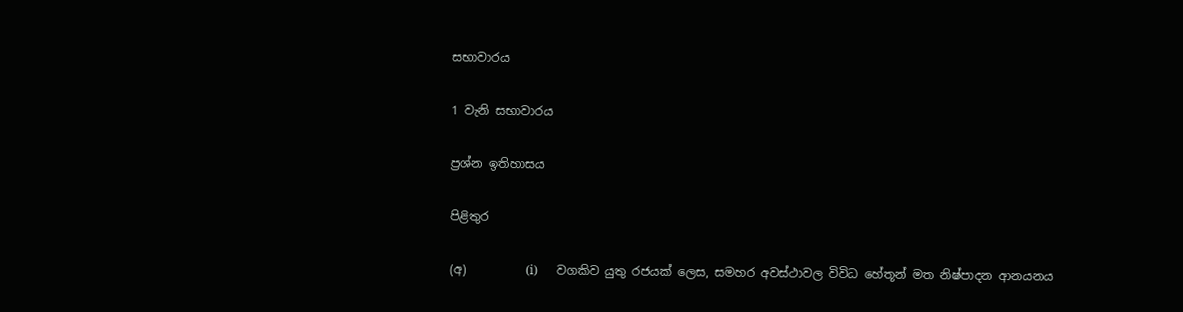සභාවාරය

1 වැනි සභාවාරය

ප්‍රශ්න ඉතිහාසය

පිළිතුර

(අ)          (i)      වගකිව යුතු රජයක් ලෙස, සමහර අවස්ථාවල විවිධ හේතූන් මත නිෂ්පාදන ආනයනය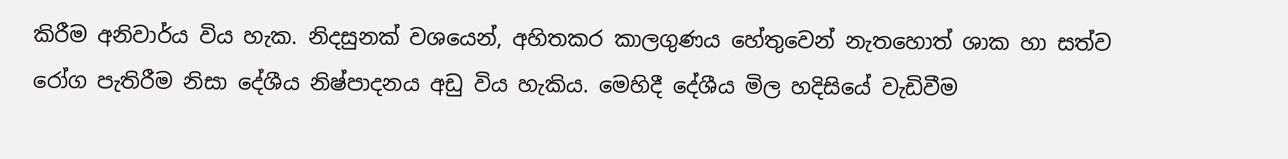කිරීම අනිවාර්ය විය හැක. නිදසුනක් වශයෙන්, අහිතකර කාලගුණය හේතුවෙන් නැතහොත් ශාක හා සත්ව රෝග පැතිරීම නිසා දේශීය නිෂ්පාදනය අඩු විය හැකිය. මෙහිදී දේශීය මිල හදිසියේ වැඩිවීම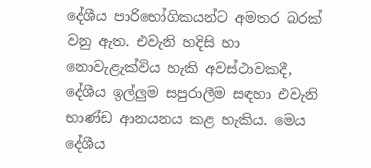දේශීය පාරිභෝගිකයන්ට අමතර බරක් වනු ඇත. එවැනි හදිසි හා නොවැළැක්විය හැකි අවස්ථාවකදී, දේශීය ඉල්ලුම සපුරාලීම සඳහා එවැනි භාණ්ඩ ආනයනය කළ හැකිය. මෙය දේශීය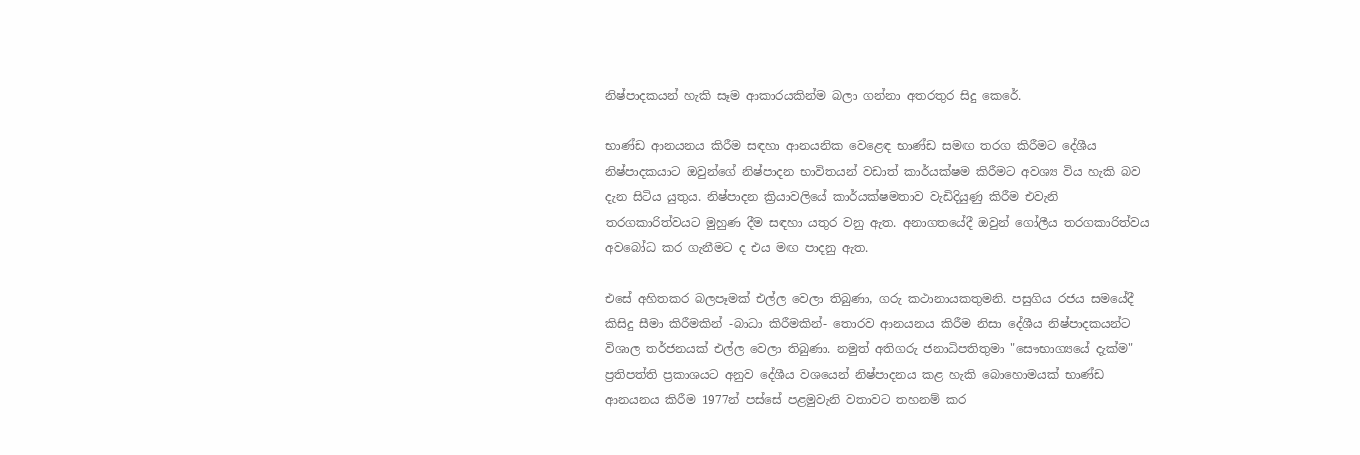නිෂ්පාදකයන් හැකි සෑම ආකාරයකින්ම බලා ගන්නා අතරතුර සිදු කෙරේ.

භාණ්ඩ ආනයනය කිරීම සඳහා ආනයනික වෙළෙඳ භාණ්ඩ සමඟ තරග කිරීමට දේශීය නිෂ්පාදකයාට ඔවුන්ගේ නිෂ්පාදන භාවිතයන් වඩාත් කාර්යක්ෂම කිරීමට අවශ්‍ය විය හැකි බව දැන සිටිය යුතුය. නිෂ්පාදන ක්‍රියාවලියේ කාර්යක්ෂමතාව වැඩිදියුණු කිරීම එවැනි තරගකාරිත්වයට මුහුණ දීම සඳහා යතුර වනු ඇත. අනාගතයේදී ඔවුන් ගෝලීය තරගකාරිත්වය අවබෝධ කර ගැනීමට ද එය මඟ පාදනු ඇත.

එසේ අහිතකර බලපෑමක් එල්ල වෙලා තිබුණා, ගරු කථානායකතුමනි. පසුගිය රජය සමයේදී  කිසිදු සීමා කිරීමකින් -බාධා කිරීමකින්- තොරව ආනයනය කිරීම නිසා දේශීය නිෂ්පාදකයන්ට විශාල තර්ජනයක් එල්ල වෙලා තිබුණා. නමුත් අතිගරු ජනාධිපතිතුමා "සෞභාග්‍යයේ දැක්ම" ප්‍රතිපත්ති ප්‍රකාශයට අනුව දේශීය වශයෙන් නිෂ්පාදනය කළ හැකි බොහොමයක් භාණ්ඩ ආනයනය කිරීම 1977න් පස්සේ පළමුවැනි වතාවට තහනම් කර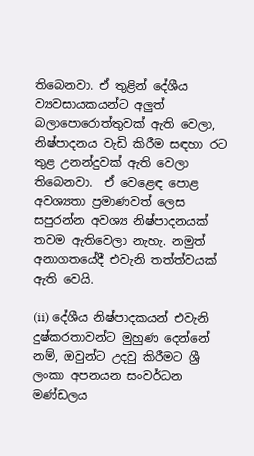තිබෙනවා. ඒ තුළින් දේශීය ව්‍යවසායකයන්ට අලුත් බලාපොරොත්තුවක් ඇති වෙලා, නිෂ්පාදනය වැඩි කිරීම සඳහා රට තුළ උනන්දුවක් ඇති වෙලා තිබෙනවා.  ඒ වෙළෙඳ පොළ අවශ්‍යතා ප්‍රමාණවත් ලෙස සපුරන්න අවශ්‍ය නිෂ්පාදනයක් තවම ඇතිවෙලා නැහැ. නමුත් අනාගතයේදී එවැනි තත්ත්වයක්  ඇති වෙයි.

(ii) දේශීය නිෂ්පාදකයන් එවැනි දුෂ්කරතාවන්ට මුහුණ දෙන්නේ නම්, ඔවුන්ට උදවු කිරීමට ශ්‍රී ලංකා අපනයන සංවර්ධන මණ්ඩලය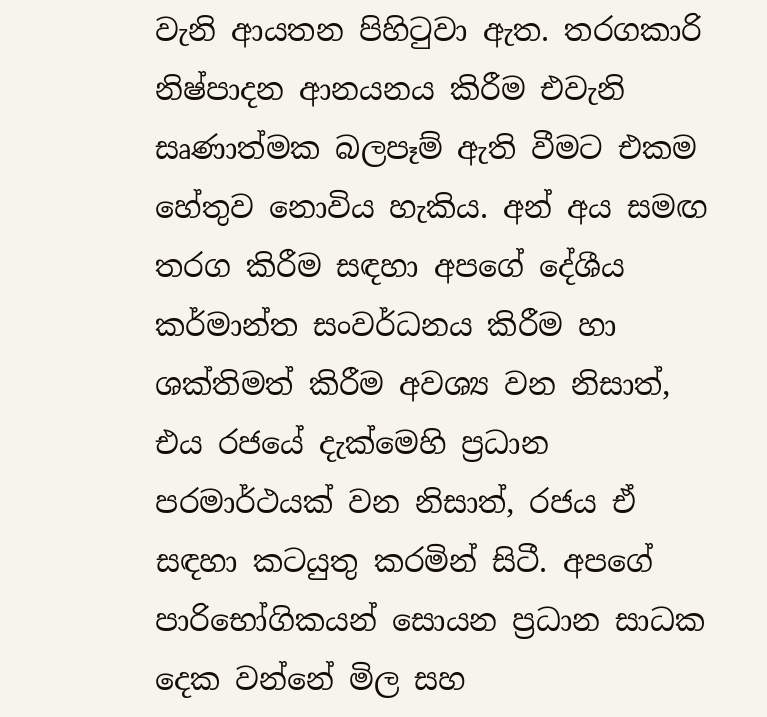වැනි ආයතන පිහිටුවා ඇත. තරගකාරි නිෂ්පාදන ආනයනය කිරීම එවැනි සෘණාත්මක බලපෑම් ඇති වීමට එකම හේතුව නොවිය හැකිය. අන් අය සමඟ තරග කිරීම සඳහා අපගේ දේශීය කර්මාන්ත සංවර්ධනය කිරීම හා ශක්තිමත් කිරීම අවශ්‍ය වන නිසාත්, එය රජයේ දැක්මෙහි ප්‍රධාන පරමාර්ථයක් වන නිසාත්, රජය ඒ සඳහා කටයුතු කරමින් සිටී. අපගේ පාරිභෝගිකයන් සොයන ප්‍රධාන සාධක දෙක වන්නේ මිල සහ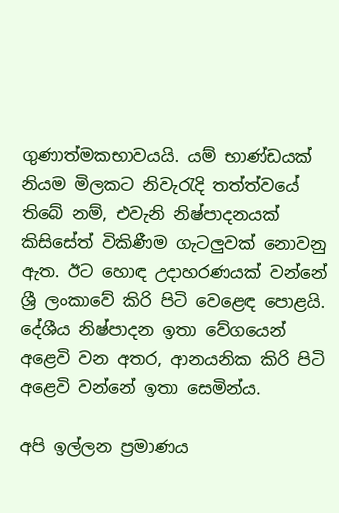ගුණාත්මකභාවයයි. යම් භාණ්ඩයක් නියම මිලකට නිවැරැදි තත්ත්වයේ තිබේ නම්, එවැනි නිෂ්පාදනයක් කිසිසේත් විකිණීම ගැටලුවක් නොවනු ඇත. ඊට හොඳ උදාහරණයක් වන්නේ ශ්‍රී ලංකාවේ කිරි පිටි වෙළෙඳ පොළයි. දේශීය නිෂ්පාදන ඉතා වේගයෙන් අළෙවි වන අතර, ආනයනික කිරි පිටි අළෙවි වන්නේ ඉතා සෙමින්ය.

අපි ඉල්ලන ප්‍රමාණය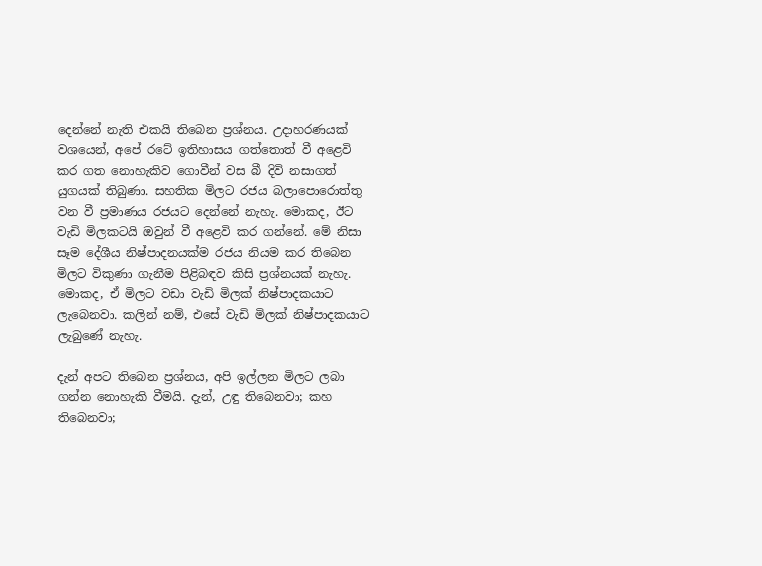දෙන්නේ නැති එකයි තිබෙන ප්‍රශ්නය. උදාහරණයක් වශයෙන්, අපේ රටේ ඉතිහාසය ගත්තොත් වී අළෙවි කර ගත නොහැකිව ගොවීන් වස බී දිවි නසාගත් යුගයක් තිබුණා. සහතික මිලට රජය බලාපොරොත්තු වන වී ප්‍රමාණය රජයට දෙන්නේ නැහැ. මොකද, ඊට වැඩි මිලකටයි ඔවුන් වී අළෙවි කර ගන්නේ. මේ නිසා සෑම දේශීය නිෂ්පාදනයක්ම රජය නියම කර තිබෙන මිලට විකුණා ගැනීම පිළිබඳව කිසි ප්‍රශ්නයක් නැහැ. මොකද, ඒ මිලට වඩා වැඩි මිලක් නිෂ්පාදකයාට ලැබෙනවා. කලින් නම්, එසේ වැඩි මිලක් නිෂ්පාදකයාට ලැබුණේ නැහැ.

දැන් අපට තිබෙන ප්‍රශ්නය, අපි ඉල්ලන මිලට ලබා ගන්න නොහැකි වීමයි. දැන්, උඳු තිබෙනවා; කහ තිබෙනවා;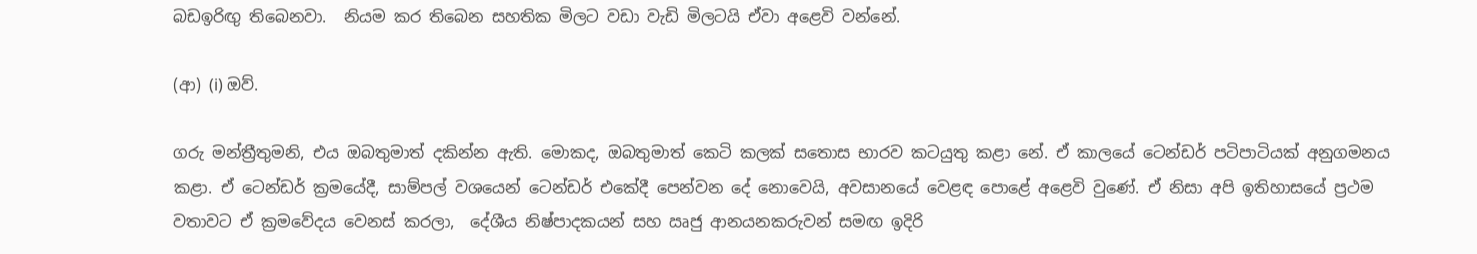බඩඉරිඟු තිබෙනවා.  නියම කර තිබෙන සහතික මිලට වඩා වැඩි මිලටයි ඒවා අළෙවි වන්නේ.

(ආ) (i) ඔව්.

ගරු මන්ත්‍රීතුමනි, එය ඔබතුමාත් දකින්න ඇති. මොකද, ඔබතුමාත් කෙටි කලක් සතොස භාරව කටයුතු කළා නේ. ඒ කාලයේ ටෙන්ඩර් පටිපාටියක් අනුගමනය කළා. ඒ ටෙන්ඩර් ක්‍රමයේදී, සාම්පල් වශයෙන් ටෙන්ඩර් එකේදී පෙන්වන දේ නොවෙයි, අවසානයේ වෙළඳ පො‍ළේ අළෙවි වුණේ. ඒ නිසා අපි ඉතිහාසයේ ප්‍රථම වතාවට ඒ ක්‍රමවේදය වෙනස් කරලා,  දේශීය නිෂ්පාදකයන් සහ ඍජු ආනයනකරුවන් සමඟ ඉදිරි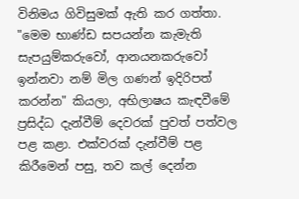විනිමය ගිවිසුමක් ඇති කර ගත්තා. "මෙම භාණ්ඩ සපයන්න කැමැති සැපයුම්කරුවෝ, ආනයනකරුවෝ ඉන්නවා නම් මිල ගණන් ඉදිරිපත් කරන්න" කියලා, අභිලාෂය කැඳවීමේ ප්‍රසිද්ධ දැන්වීම් දෙවරක් පුවත් පත්වල පළ කළා. එක්වරක් දැන්වීම් පළ කිරීමෙන් පසු, තව කල් දෙන්න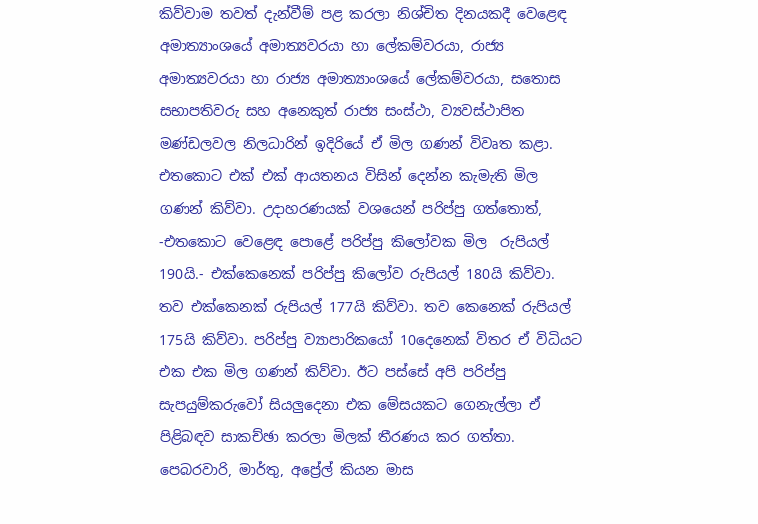කිව්වාම තවත් දැන්වීම් පළ කරලා නිශ්චිත දිනයකදී වෙළෙඳ අමාත්‍යාංශයේ අමාත්‍යවරයා හා ලේකම්වරයා, රාජ්‍ය අමාත්‍යවරයා හා රාජ්‍ය අමාත්‍යාංශයේ ලේකම්වරයා, සතොස සභාපතිවරු සහ අනෙකුත් රාජ්‍ය සංස්ථා, ව්‍යවස්ථාපිත මණ්ඩලවල නිලධාරින් ඉදිරියේ ඒ මිල ගණන් විවෘත කළා. එතකොට එක් එක් ආයතනය විසින් දෙන්න කැමැති මිල ගණන් කිව්වා. උදාහරණයක් වශයෙන් පරිප්පු ගත්තොත්, -එතකොට වෙළෙඳ පොළේ පරිප්පු කිලෝවක මිල  රුපියල් 190යි.- එක්කෙනෙක් පරිප්පු කිලෝව රුපියල් 180යි කිව්වා. තව එක්කෙනක් රුපියල් 177යි කිව්වා. තව කෙනෙක් රුපියල් 175යි කිව්වා. පරිප්පු ව්‍යාපාරිකයෝ 10දෙනෙක් විතර ඒ විධියට එක එක මිල ගණන් කිව්වා. ඊට පස්සේ අපි පරිප්පු සැපයුම්කරුවෝ සියලුදෙනා එක මේසයකට ගෙනැල්ලා ඒ පිළිබඳව සාකච්ඡා කරලා මිලක් තීරණය කර ගත්තා. පෙබරවාරි, මාර්තු, අප්‍රේල් කියන මාස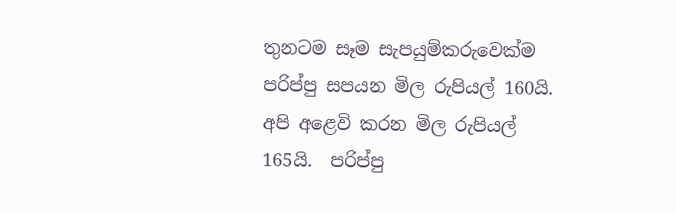තුනටම සෑම සැපයුම්කරුවෙක්ම පරිප්පු සපයන මිල රුපියල් 160යි. අපි අළෙවි කරන මිල රුපියල් 165යි.  පරිප්පු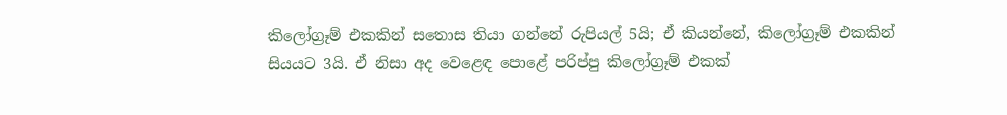කිලෝග්‍රෑම් එකකින් සතොස තියා ගන්නේ රුපියල් 5යි; ඒ කියන්නේ, කිලෝග්‍රෑම් එකකින් සියයට 3යි. ඒ නිසා අද වෙළෙඳ පොළේ පරිප්පු කිලෝග්‍රෑම් එකක්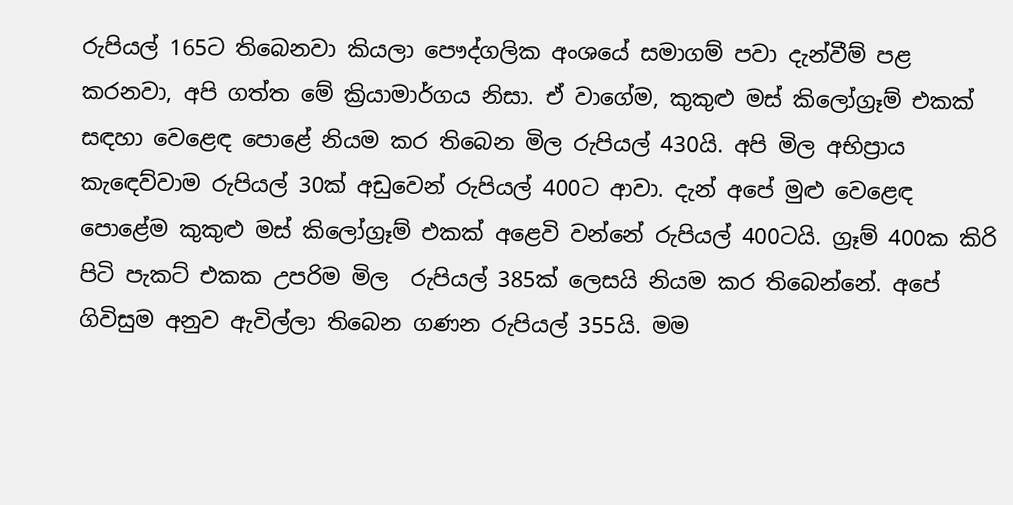රුපියල් 165ට තිබෙනවා කියලා පෞද්ගලික අංශයේ සමාගම් පවා දැන්වීම් පළ කරනවා, අපි ගත්ත මේ ක්‍රියාමාර්ගය නිසා. ඒ වාගේම, කුකුළු මස් කිලෝග්‍රෑම් එකක් සඳහා වෙළෙඳ පොළේ නියම කර තිබෙන මිල රුපියල් 430යි. අපි මිල අභිප්‍රාය කැ‍ඳෙව්වාම රුපියල් 30ක් අඩුවෙන් රුපියල් 400ට ආවා. දැන් අපේ මුළු වෙළෙඳ පොළේම කුකුළු මස් කිලෝග්‍රෑම් එකක් අළෙවි වන්නේ රුපියල් 400ටයි. ග්‍රෑම් 400ක කිරි පිටි පැකට් එකක උපරිම මිල  රුපියල් 385ක් ලෙසයි නියම කර තිබෙන්නේ. අපේ ගිවිසුම අනුව ඇවිල්ලා තිබෙන ගණන රුපියල් 355යි. මම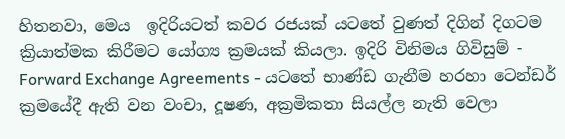හිතනවා, මෙය  ඉදිරියටත් කවර රජයක් යටතේ වුණත් දිගින් දිගටම ක්‍රියාත්මක කිරීමට යෝග්‍ය ක්‍රමයක් කියලා. ඉදිරි විනිමය ගිවිසුම් - Forward Exchange Agreements - යටතේ භාණ්ඩ ගැනීම හරහා ටෙන්ඩර් ක්‍රමයේදී ඇති වන වංචා, දූෂණ, අක්‍රමිකතා සියල්ල නැති වෙලා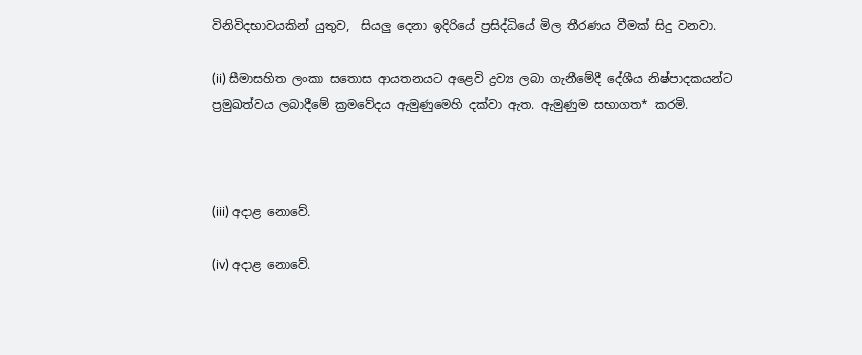විනිවිදභාවයකින් යුතුව,  සියලු දෙනා ඉදිරියේ ප්‍රසිද්ධියේ මිල තීරණය වීමක් සිදු වනවා.

(ii) සීමාසහිත ලංකා සතොස ආයතනයට අළෙවි ද්‍රව්‍ය ලබා ගැනීමේදී දේශීය නිෂ්පාදකයන්ට ප්‍රමුඛත්වය ලබාදීමේ ක්‍රමවේදය ඇමුණුමෙහි දක්වා ඇත. ඇමුණුම සභාගත* කරමි.



(iii) අදාළ නොවේ.

(iv) අදාළ නොවේ.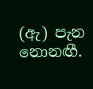(ඇ) පැන නොනඟී.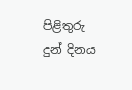පිළිතුරු දුන් දිනය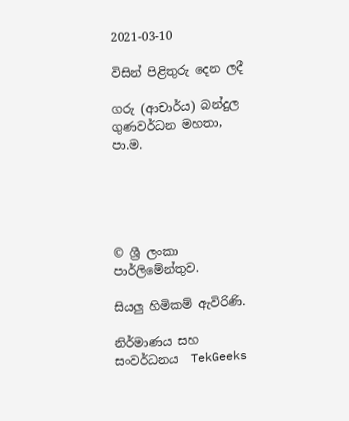2021-03-10

විසින් පිළිතුරු දෙන ලදී

ගරු (ආචාර්ය) බන්දුල ගුණවර්ධන මහතා, පා.ම.





© ශ්‍රී ලංකා පාර්ලි‌මේන්තුව.

සියලු හිමිකම් ඇවිරිණි.

නිර්මාණය සහ සංවර්ධනය  TekGeeks